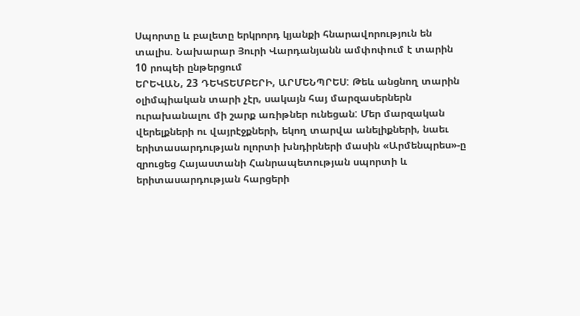Սպորտը և բալետը երկրորդ կյանքի հնարավորություն են տալիս. Նախարար Յուրի Վարդանյանն ամփոփում է տարին
10 րոպեի ընթերցում
ԵՐԵՎԱՆ, 23 ԴԵԿՏԵՄԲԵՐԻ, ԱՐՄԵՆՊՐԵՍ: Թեև անցնող տարին օլիմպիական տարի չէր, սակայն հայ մարզասերներն ուրախանալու մի շարք առիթներ ունեցան: Մեր մարզական վերելքների ու վայրէջքների, եկող տարվա անելիքների, նաեւ երիտասարդության ոլորտի խնդիրների մասին «Արմենպրես»-ը զրուցեց Հայաստանի Հանրապետության սպորտի և երիտասարդության հարցերի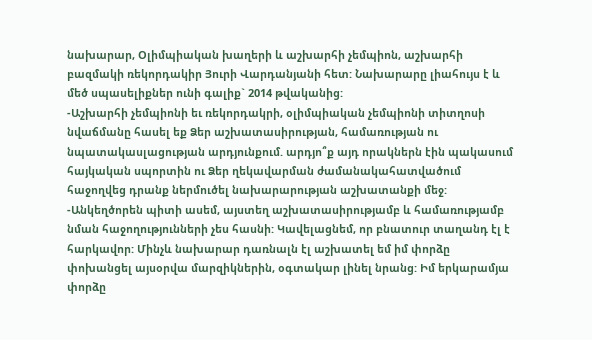նախարար, Օլիմպիական խաղերի և աշխարհի չեմպիոն, աշխարհի բազմակի ռեկորդակիր Յուրի Վարդանյանի հետ: Նախարարը լիահույս է և մեծ սպասելիքներ ունի գալիք` 2014 թվականից:
-Աշխարհի չեմպիոնի եւ ռեկորդակրի, օլիմպիական չեմպիոնի տիտղոսի նվաճմանը հասել եք Ձեր աշխատասիրության, համառության ու նպատակասլացության արդյունքում. արդյո՞ք այդ որակներն էին պակասում հայկական սպորտին ու Ձեր ղեկավարման ժամանակահատվածում հաջողվեց դրանք ներմուծել նախարարության աշխատանքի մեջ:
-Անկեղծորեն պիտի ասեմ, այստեղ աշխատասիրությամբ և համառությամբ նման հաջողությունների չես հասնի: Կավելացնեմ, որ բնատուր տաղանդ էլ է հարկավոր: Մինչև նախարար դառնալն էլ աշխատել եմ իմ փորձը փոխանցել այսօրվա մարզիկներին, օգտակար լինել նրանց: Իմ երկարամյա փորձը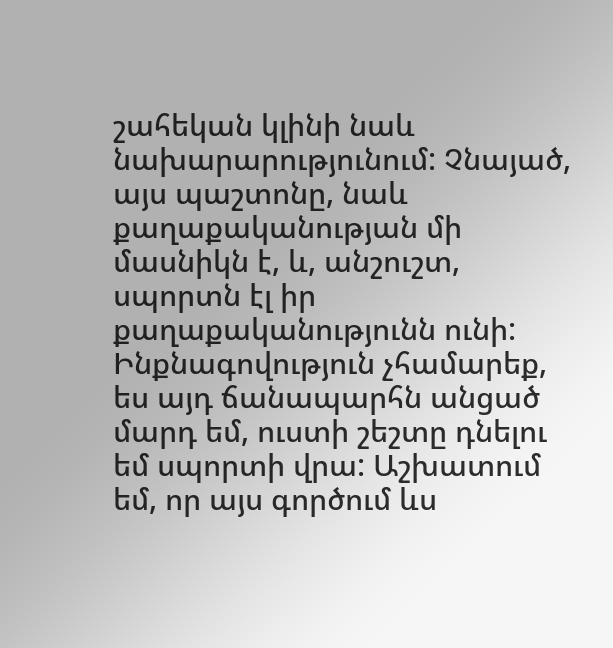շահեկան կլինի նաև նախարարությունում: Չնայած, այս պաշտոնը, նաև քաղաքականության մի մասնիկն է, և, անշուշտ, սպորտն էլ իր քաղաքականությունն ունի: Ինքնագովություն չհամարեք, ես այդ ճանապարհն անցած մարդ եմ, ուստի շեշտը դնելու եմ սպորտի վրա: Աշխատում եմ, որ այս գործում ևս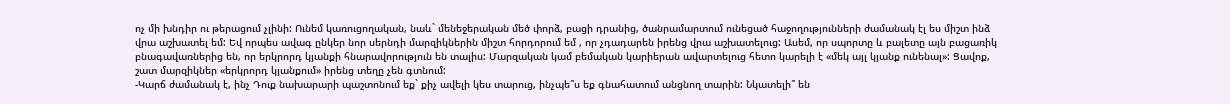ոչ մի խնդիր ու թերացում չլինի: Ունեմ կառուցողական, նաև` մենեջերական մեծ փորձ, բացի դրանից, ծանրամարտում ունեցած հաջողությունների ժամանակ էլ ես միշտ ինձ վրա աշխատել եմ: Եվ որպես ավագ ընկեր նոր սերնդի մարզիկներին միշտ հորդորում եմ , որ չդադարեն իրենց վրա աշխատելուց: Ասեմ, որ սպորտը և բալետը այն բացառիկ բնագավառներից են, որ երկրորդ կյանքի հնարավորություն են տալիս: Մարզական կամ բեմական կարիերան ավարտելուց հետո կարելի է «մեկ այլ կյանք ունենալ»: Ցավոք, շատ մարզիկներ «երկրորդ կյանքում» իրենց տեղը չեն գտնում:
-Կարճ ժամանակ է, ինչ Դուք նախարարի պաշտոնում եք` քիչ ավելի կես տարուց, ինչպե՞ս եք գնահատում անցնող տարին: Նկատելի՞ են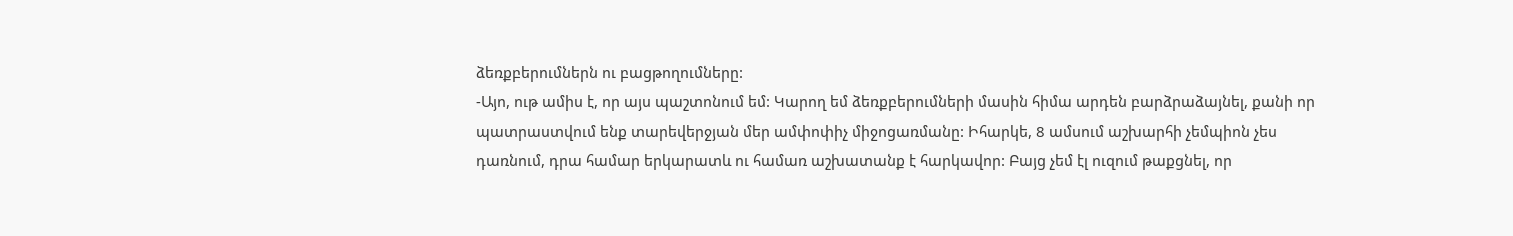ձեռքբերումներն ու բացթողումները:
-Այո, ութ ամիս է, որ այս պաշտոնում եմ: Կարող եմ ձեռքբերումների մասին հիմա արդեն բարձրաձայնել, քանի որ պատրաստվում ենք տարեվերջյան մեր ամփոփիչ միջոցառմանը: Իհարկե, 8 ամսում աշխարհի չեմպիոն չես դառնում, դրա համար երկարատև ու համառ աշխատանք է հարկավոր: Բայց չեմ էլ ուզում թաքցնել, որ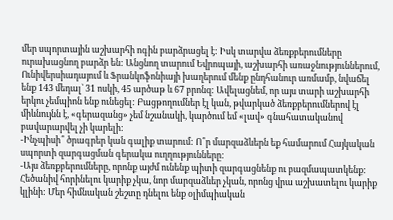մեր սպորտային աշխարհի ոգին բարձրացել է: Իսկ տարվա ձեռքբերումները ուրախացնող բարձր են: Անցնող տարում Եվրոպայի, աշխարհի առաջնություններում, Ունիվերսիադայում և Ֆրանկոֆոնիայի խաղերում մենք ընդհանուր առմամբ, նվաճել ենք 143 մեդալ` 31 ոսկի, 45 արծաթ և 67 բրոնզ: Ավելացնեմ, որ այս տարի աշխարհի երկու չեմպիոն ենք ունեցել: Բացթողումներ էլ կան, թվարկած ձեռքբերումներով էլ միևնույնն է, «գերազանց» չեմ նշանակի, կարծում եմ «լավ» գնահատականով բավարարվել չի կարելի:
-Ինչպիսի՞ ծրագրեր կան գալիք տարում: Ո՞ր մարզաձևերն եք համարում Հայկական սպորտի զարգացման գերակա ուղղությունները:
-Այս ձեռքբերումները, որոնք այժմ ունենք պիտի զարգացնենք ու բազմապատկենք: Հեծանիվ հորինելու կարիք չկա, նոր մարզաձևեր չկան, որոնց վրա աշխատելու կարիք կլինի: Մեր հիմնական շեշտը դնելու ենք օլիմպիական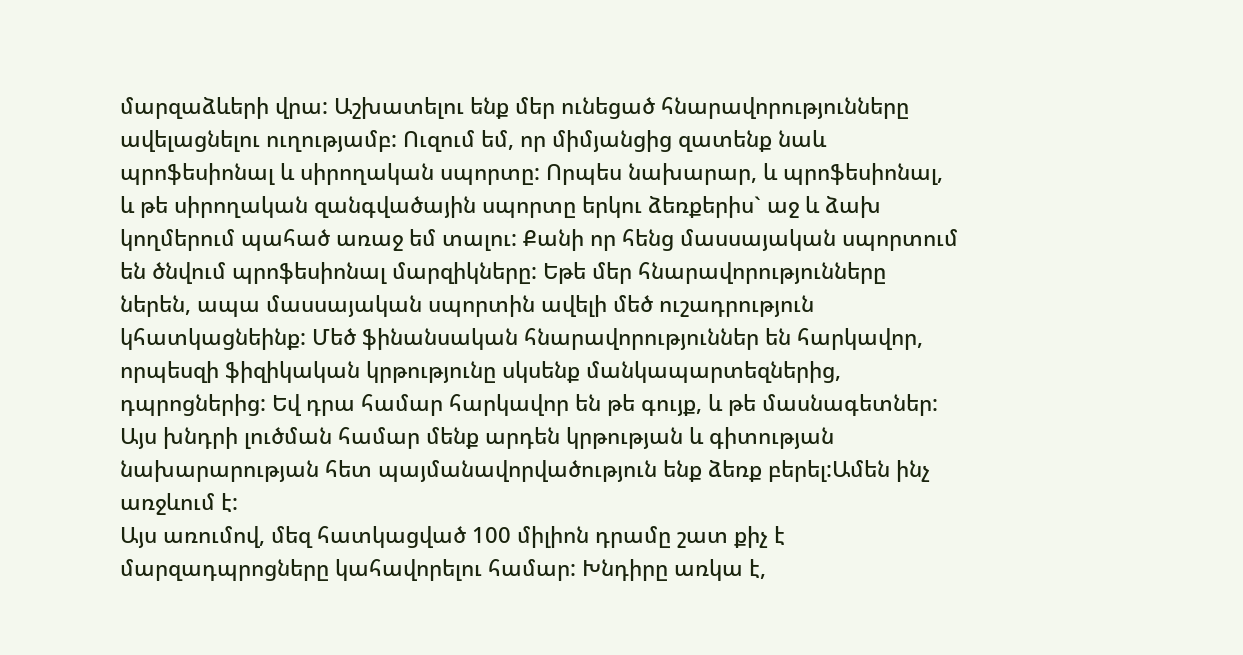մարզաձևերի վրա: Աշխատելու ենք մեր ունեցած հնարավորությունները ավելացնելու ուղությամբ: Ուզում եմ, որ միմյանցից զատենք նաև պրոֆեսիոնալ և սիրողական սպորտը: Որպես նախարար, և պրոֆեսիոնալ, և թե սիրողական զանգվածային սպորտը երկու ձեռքերիս` աջ և ձախ կողմերում պահած առաջ եմ տալու: Քանի որ հենց մասսայական սպորտում են ծնվում պրոֆեսիոնալ մարզիկները: Եթե մեր հնարավորությունները ներեն, ապա մասսայական սպորտին ավելի մեծ ուշադրություն կհատկացնեինք: Մեծ ֆինանսական հնարավորություններ են հարկավոր, որպեսզի ֆիզիկական կրթությունը սկսենք մանկապարտեզներից, դպրոցներից: Եվ դրա համար հարկավոր են թե գույք, և թե մասնագետներ: Այս խնդրի լուծման համար մենք արդեն կրթության և գիտության նախարարության հետ պայմանավորվածություն ենք ձեռք բերել:Ամեն ինչ առջևում է:
Այս առումով, մեզ հատկացված 100 միլիոն դրամը շատ քիչ է մարզադպրոցները կահավորելու համար: Խնդիրը առկա է,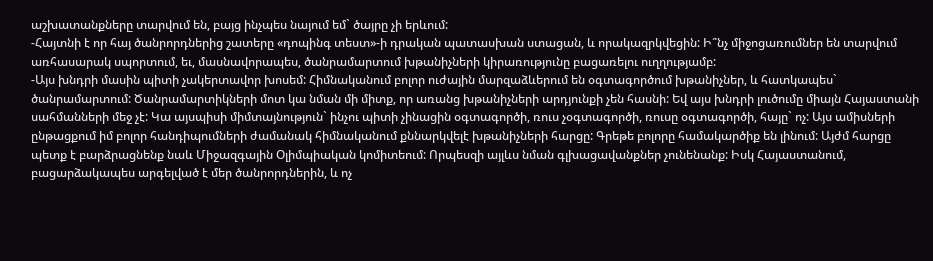աշխատանքները տարվում են, բայց ինչպես նայում եմ` ծայրը չի երևում:
-Հայտնի է որ հայ ծանրորդներից շատերը «դոպինգ տեստ»-ի դրական պատասխան ստացան, և որակազրկվեցին: Ի՞նչ միջոցառումներ են տարվում առհասարակ սպորտում, եւ, մասնավորապես, ծանրամարտում խթանիչների կիրառությունը բացառելու ուղղությամբ:
-Այս խնդրի մասին պիտի չակերտավոր խոսեմ: Հիմնականում բոլոր ուժային մարզաձևերում են օգտագործում խթանիչներ, և հատկապես` ծանրամարտում: Ծանրամարտիկների մոտ կա նման մի միտք, որ առանց խթանիչների արդյունքի չեն հասնի: Եվ այս խնդրի լուծումը միայն Հայաստանի սահմանների մեջ չէ: Կա այսպիսի միմտայնություն` ինչու պիտի չինացին օգտագործի, ռուս չօգտագործի, ռուսը օգտագործի, հայը` ոչ: Այս ամիսների ընթացքում իմ բոլոր հանդիպումների ժամանակ հիմնականում քննարկվելէ խթանիչների հարցը: Գրեթե բոլորը համակարծիք են լինում: Այժմ հարցը պետք է բարձրացնենք նաև Միջազգային Օլիմպիական կոմիտեում: Որպեսզի այլևս նման գլխացավանքներ չունենանք: Իսկ Հայաստանում, բացարձակապես արգելված է մեր ծանրորդներին, և ոչ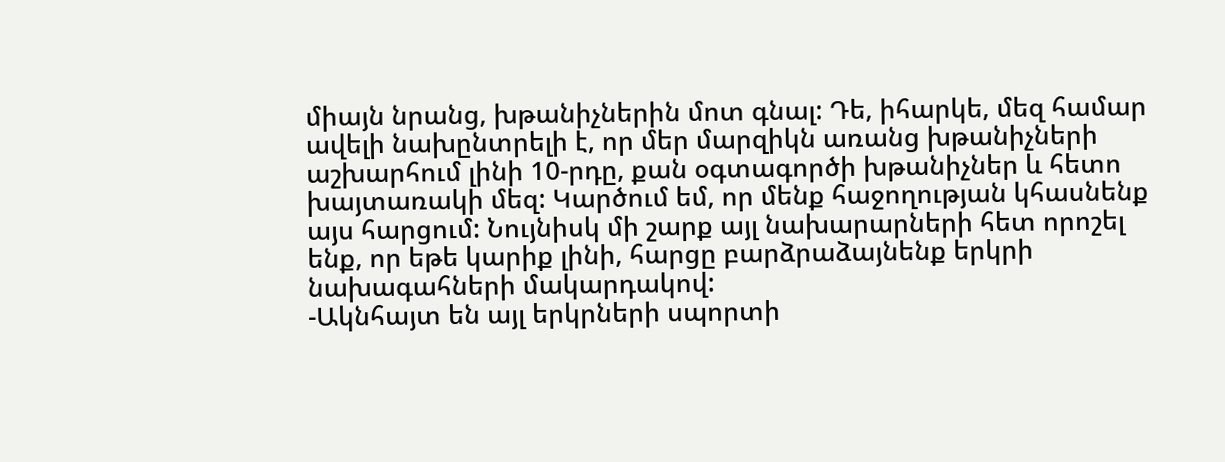միայն նրանց, խթանիչներին մոտ գնալ: Դե, իհարկե, մեզ համար ավելի նախընտրելի է, որ մեր մարզիկն առանց խթանիչների աշխարհում լինի 10-րդը, քան օգտագործի խթանիչներ և հետո խայտառակի մեզ: Կարծում եմ, որ մենք հաջողության կհասնենք այս հարցում: Նույնիսկ մի շարք այլ նախարարների հետ որոշել ենք, որ եթե կարիք լինի, հարցը բարձրաձայնենք երկրի նախագահների մակարդակով:
-Ակնհայտ են այլ երկրների սպորտի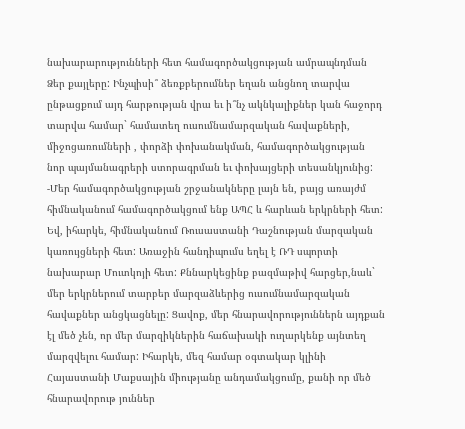նախարարությունների հետ համագործակցության ամրապնդման Ձեր քայլերը: Ինչպիսի՞ ձեռքբերումներ եղան անցնող տարվա ընթացքում այդ հարթության վրա եւ ի՞նչ ակնկալիքներ կան հաջորդ տարվա համար` համատեղ ուսումնամարզական հավաքների, միջոցառումների , փորձի փոխանակման, համագործակցության նոր պայմանագրերի ստորագրման եւ փոխայցերի տեսանկյունից:
-Մեր համագործակցության շրջանակները լայն են, բայց առայժմ հիմնականում համագործակցում ենք ԱՊՀ և հարևան երկրների հետ: Եվ, իհարկե, հիմնականում Ռուսաստանի Դաշնության մարզական կառույցների հետ: Առաջին հանդիպումս եղել է ՌԴ սպորտի նախարար Մուտկոյի հետ: Քննարկեցինք բազմաթիվ հարցեր,նաև` մեր երկրներում տարբեր մարզաձևերից ուսումնամարզական հավաքներ անցկացնելը: Ցավոք, մեր հնարավորություններն այդքան էլ մեծ չեն, որ մեր մարզիկներին հաճախակի ուղարկենք այնտեղ մարզվելու համար: Իհարկե, մեզ համար օգտակար կլինի Հայաստանի Մաքսային միությանը անդամակցումը, քանի որ մեծ հնարավորութ յուններ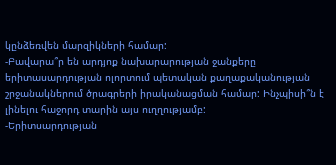կընձեռվեն մարզիկների համար:
-Բավարա՞ր են արդյոք նախարարության ջանքերը երիտասարդության ոլորտում պետական քաղաքականության շրջանակներում ծրագրերի իրականացման համար: Ինչպիսի՞ն է լինելու հաջորդ տարին այս ուղղությամբ:
-Երիտսարդության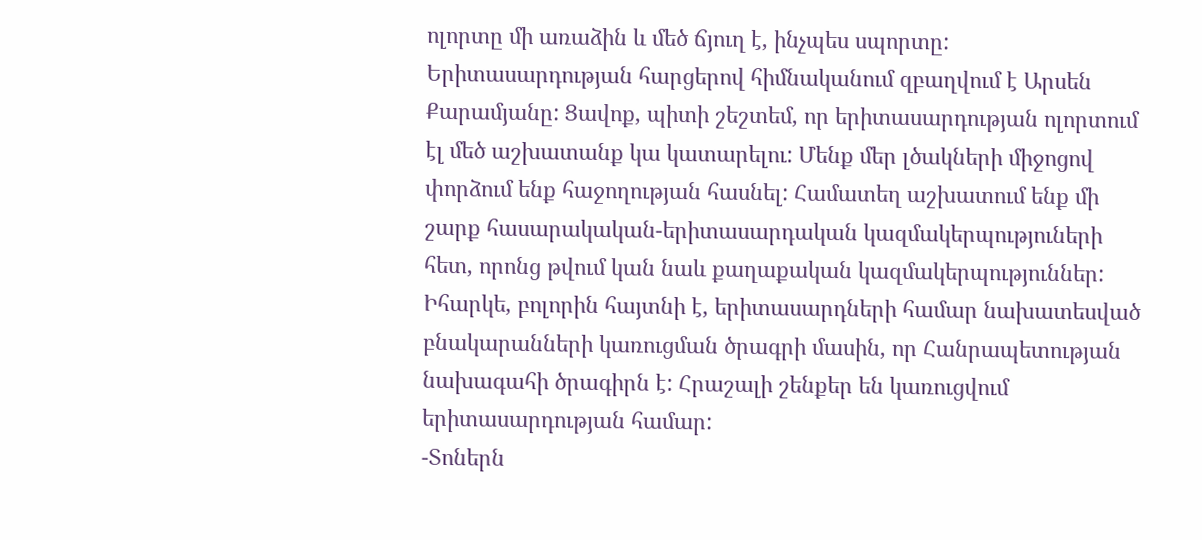ոլորտը մի առաձին և մեծ ճյուղ է, ինչպես սպորտը: Երիտասարդության հարցերով հիմնականում զբաղվում է Արսեն Քարամյանը: Ցավոք, պիտի շեշտեմ, որ երիտասարդության ոլորտում էլ մեծ աշխատանք կա կատարելու: Մենք մեր լծակների միջոցով փորձում ենք հաջողության հասնել: Համատեղ աշխատում ենք մի շարք հասարակական-երիտասարդական կազմակերպություների հետ, որոնց թվում կան նաև քաղաքական կազմակերպություններ: Իհարկե, բոլորին հայտնի է, երիտասարդների համար նախատեսված բնակարանների կառուցման ծրագրի մասին, որ Հանրապետության նախագահի ծրագիրն է: Հրաշալի շենքեր են կառուցվում երիտասարդության համար:
-Տոներն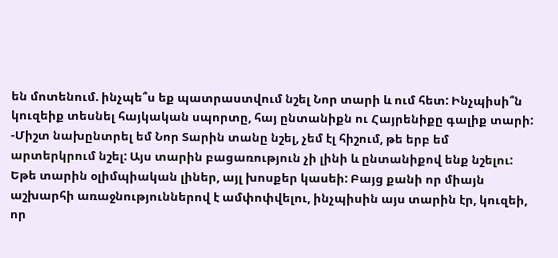են մոտենում. ինչպե՞ս եք պատրաստվում նշել Նոր տարի և ում հետ: Ինչպիսի՞ն կուզեիք տեսնել հայկական սպորտը, հայ ընտանիքն ու Հայրենիքը գալիք տարի:
-Միշտ նախընտրել եմ Նոր Տարին տանը նշել, չեմ էլ հիշում, թե երբ եմ արտերկրում նշել: Այս տարին բացառություն չի լինի և ընտանիքով ենք նշելու: Եթե տարին օլիմպիական լիներ, այլ խոսքեր կասեի: Բայց քանի որ միայն աշխարհի առաջնություններով է ամփոփվելու, ինչպիսին այս տարին էր, կուզեի, որ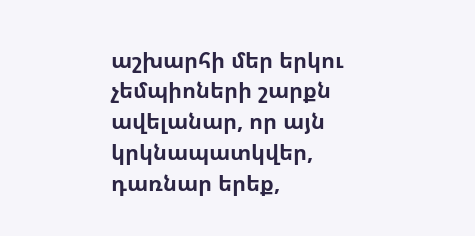աշխարհի մեր երկու չեմպիոների շարքն ավելանար, որ այն կրկնապատկվեր, դառնար երեք,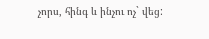չորս, հինգ և ինչու ոչ` վեց: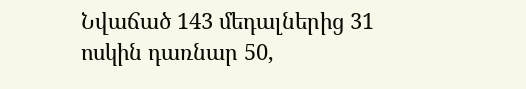Նվաճած 143 մեդալներից 31 ոսկին դառնար 50,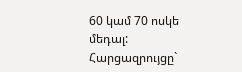60 կամ 70 ոսկե մեդալ:
Հարցազրույցը`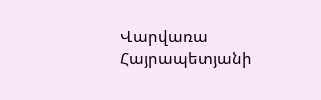Վարվառա Հայրապետյանի